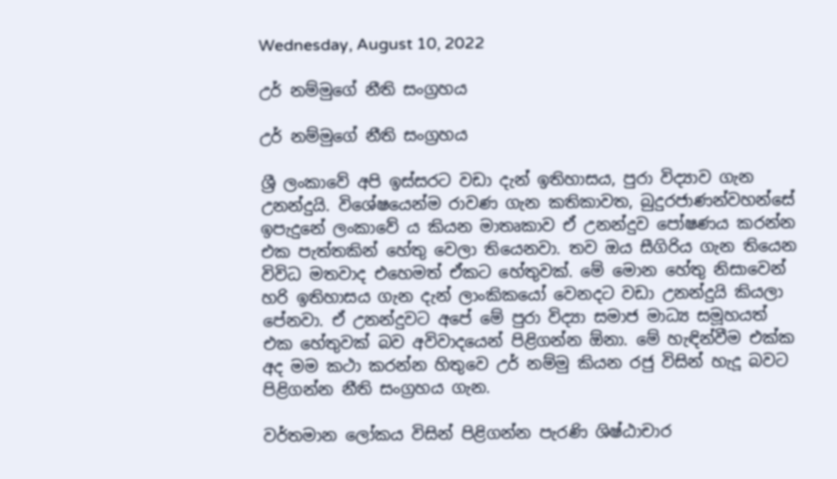Wednesday, August 10, 2022

උර් නම්මුගේ නීති සංග්‍රහය

උර් නම්මුගේ නීති සංග්‍රහය

ශ්‍රී ලංකාවේ අපි ඉස්සරට වඩා දැන් ඉතිහාසය, පුරා විද්‍යාව ගැන උනන්දුයි. විශේෂයෙන්ම රාවණ ගැන කතිකාවත, බුදුරජාණන්වහන්සේ ඉපැදුනේ ලංකාවේ ය කියන මාතෘකාව ඒ උනන්දුව පෝෂණය කරන්න එක පැත්තකින් හේතු වෙලා තියෙනවා. තව ඔය සීගිරිය ගැන තියෙන විවිධ මතවාද එහෙමත් ඒකට හේතුවක්. මේ මොන හේතු නිසාවෙන් හරි ඉතිහාසය ගැන දැන් ලාංකිකයෝ වෙනදට වඩා උනන්දුයි කියලා පේනවා. ඒ උනන්දුවට අපේ මේ පුරා විද්‍යා සමාජ මාධ්‍ය සමූහයත් එක හේතුවක් බව අවිවාදයෙන් පිළිගන්න ඕනා. මේ හැඳින්වීම එක්ක අද මම කථා කරන්න හිතුවෙ උර් නම්මු කියන රජු විසින් හැදූ බවට පිළිගන්න නීති සංග්‍රහය ගැන.

වර්තමාන ලෝකය විසින් පිළිගන්න පැරණි ශිෂ්ඨාචාර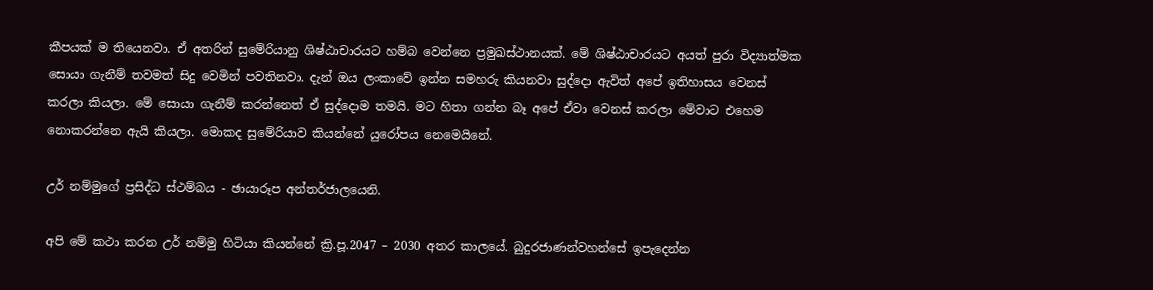කීපයක් ම තියෙනවා. ඒ අතරින් සුමේරියානු ශිෂ්ඨාචාරයට හම්බ වෙන්නෙ ප්‍රමුඛස්ථානයක්. මේ ශිෂ්ඨාචාරයට අයත් පුරා විද්‍යාත්මක සොයා ගැනීම් තවමත් සිදු වෙමින් පවතිනවා. දැන් ඔය ලංකාවේ ඉන්න සමහරු කියනවා සුද්දො ඇවිත් අපේ ඉතිහාසය වෙනස් කරලා කියලා. මේ සොයා ගැනීම් කරන්නෙත් ඒ සුද්දොම තමයි. මට හිතා ගන්න බෑ අපේ ඒවා වෙනස් කරලා මේවාට එහෙම නොකරන්නෙ ඇයි කියලා. මොකද සුමේරියාව කියන්නේ යුරෝපය නෙමෙයිනේ.

උර් නම්මුගේ ප්‍රසිද්ධ ස්ථම්බය - ඡායාරූප අන්තර්ජාලයෙනි.

අපි මේ කථා කරන උර් නම්මු හිටියා කියන්නේ ක්‍රි.පූ.2047 – 2030 අතර කාලයේ. බුදුරජාණන්වහන්සේ ඉපැදෙන්න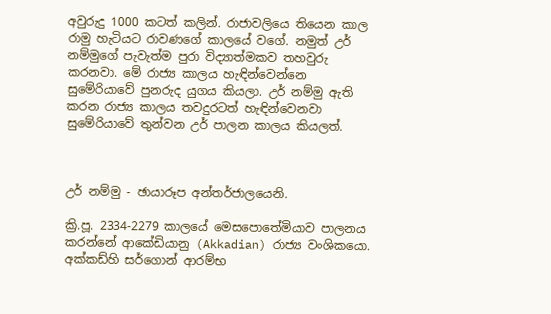අවුරුදු 1000 කටත් කලින්. රාජාවලියෙ තියෙන කාල රාමු හැටියට රාවණගේ කාලයේ වගේ. නමුත් උර් නම්මුගේ පැවැත්ම පුරා විද්‍යාත්මකව තහවුරු කරනවා. මේ රාජ්‍ය කාලය හැඳින්වෙන්නෙ සුමේරියාවේ පුනරුද යුගය කියලා. උර් නම්මු ඇති කරන රාජ්‍ය කාලය තවදුරටත් හැඳින්වෙනවා සුමේරියාවේ තුන්වන උර් පාලන කාලය කියලත්.



උර් නම්මු - ඡායාරූප අන්තර්ජාලයෙනි.

ක්‍රි.පූ. 2334-2279 කාලයේ මෙසපොතේමියාව පාලනය කරන්නේ ආකේඩියානු (Akkadian) රාජ්‍ය වංශිකයො. අක්කඩ්හි සර්ගොන් ආරම්භ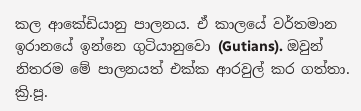කල ආකේඩියානු පාලනය. ඒ කාලයේ වර්තමාන ඉරානයේ ඉන්නෙ ගුටියානුවො (Gutians). ඔවුන් නිතරම මේ පාලනයත් එක්ක ආරවුල් කර ගත්තා. ක්‍රි.පූ.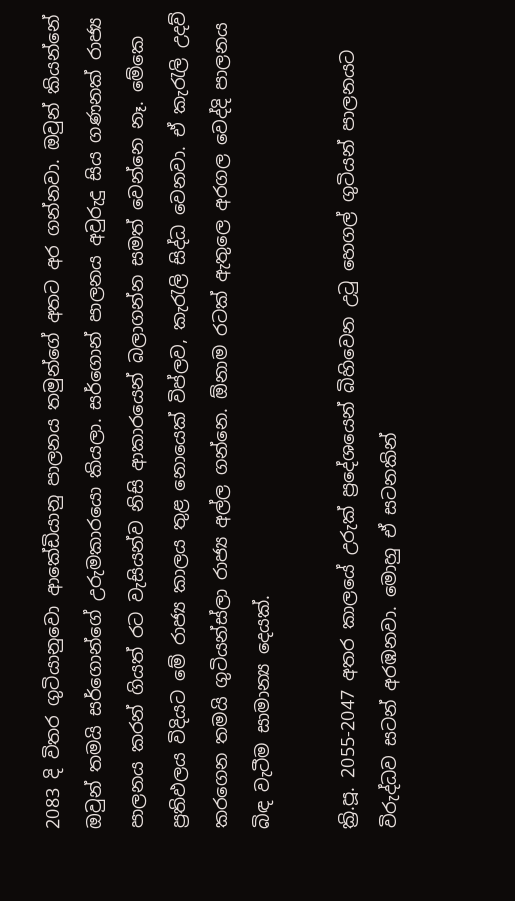2083 දි විතර ගුටියානුවො ආකේඩියානු පාලනය තමුන්ගේ අතට අර ගන්නවා. ඔවුන් කියන්නේ ඔවුන් තමයි සර්ගොන්ගේ උරුමකාරයො කියලා. සර්ගොන් පාලනය අවුරුදු සිය ගණනක් රාජ්‍ය පාලනය කරන් ගියත් රට වැසියන්ව නිසි ආකාරයෙන් බලාගන්න සමත් වෙන්නෙ නෑ. මේකෙ ප්‍රතිඵලය විදියට මේ රාජ්‍ය කාලය තුළ නොයෙක් විප්ලව, කැරැලි සිද්ධ වෙනවා. ඒ කැරැලි උදව් කරගෙන තමයි ගුටියන්ස්ලා රාජ්‍ය අල්ල ගන්නෙ. ඕනාම රටක් ඇතුලෙ අරගල වෙද්දි පාලනය බිඳ වැටීම සාමාන්‍ය දෙයක්.

ක්‍රි.පූ. 2055-2047 අතර කාලයේ උරුක් ප්‍රදේශයෙන් බිහිවෙන උටු හෙගල් ගුටියන් පාලනයට විරුද්ධව සටන් අරඹනවා. මොහු ඒ සටනකින්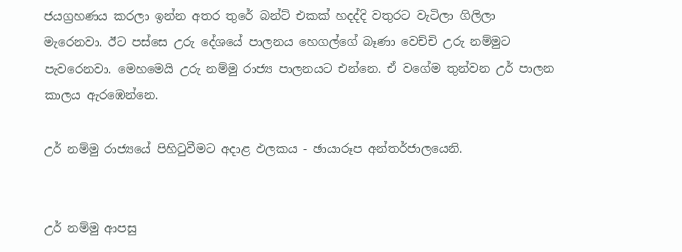ජයග්‍රහණය කරලා ඉන්න අතර තුරේ බන්ට් එකක් හදද්දි වතුරට වැටිලා ගිලිලා මැරෙනවා. ඊට පස්සෙ උරු දේශයේ පාලනය හෙගල්ගේ බෑණා වෙච්චි උරු නම්මුට පැවරෙනවා. මෙහමෙයි උරු නම්මු රාජ්‍ය පාලනයට එන්නෙ. ඒ වගේම තුන්වන උර් පාලන කාලය ඇරඹෙන්නෙ.

උර් නම්මු රාජ්‍යයේ පිහිටුවීමට අදාළ ඵලකය - ඡායාරූප අන්තර්ජාලයෙනි.


උර් නම්මු ආපසු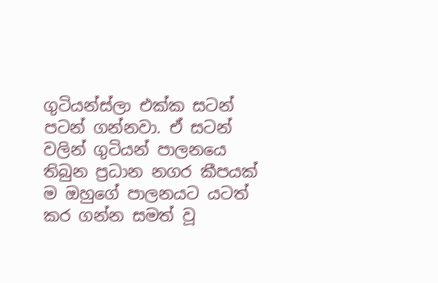ගුටියන්ස්ලා එක්ක සටන් පටන් ගන්නවා. ඒ සටන් වලින් ගුටියන් පාලනයෙ තිබුන ප්‍රධාන නගර කීපයක් ම ඔහුගේ පාලනයට යටත් කර ගන්න සමත් වූ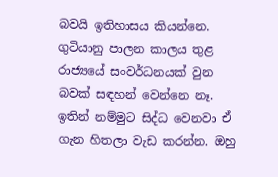බවයි ඉතිහාසය කියන්නෙ. ගුටියානු පාලන කාලය තුළ රාජ්‍යයේ සංවර්ධනයක් වුන බවක් සඳහන් වෙන්නෙ නෑ. ඉතින් නම්මුට සිද්ධ වෙනවා ඒ ගැන හිතලා වැඩ කරන්න. ඔහු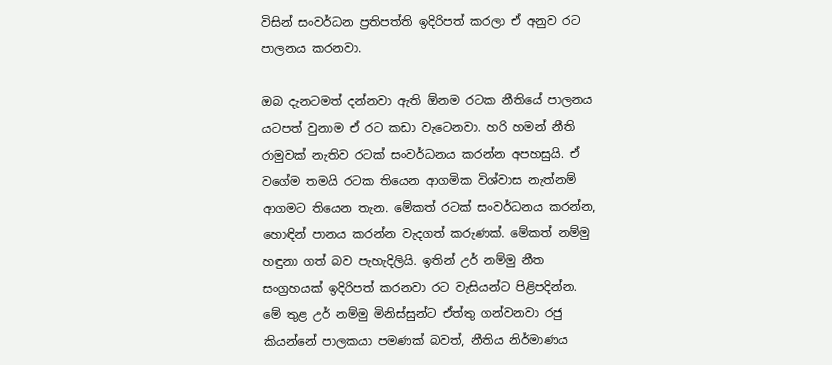විසින් සංවර්ධන ප්‍රතිපත්ති ඉදිරිපත් කරලා ඒ අනුව රට පාලනය කරනවා.

ඔබ දැනටමත් දන්නවා ඇති ඕනම රටක නීතියේ පාලනය යටපත් වුනාම ඒ රට කඩා වැටෙනවා. හරි හමන් නීති රාමුවක් නැතිව රටක් සංවර්ධනය කරන්න අපහසුයි. ඒ වගේම තමයි රටක තියෙන ආගමික විශ්වාස නැත්නම් ආගමට තියෙන තැන. මේකත් රටක් සංවර්ධනය කරන්න, හොඳින් පානය කරන්න වැදගත් කරුණක්. මේකත් නම්මු හඳුනා ගත් බව පැහැදිලියි. ඉතින් උර් නම්මු නීත සංග්‍රහයක් ඉදිරිපත් කරනවා රට වැසියන්ට පිළිපදින්න. මේ තුළ උර් නම්මු මිනිස්සුන්ට ඒත්තු ගන්වනවා රජු කියන්නේ පාලකයා පමණක් බවත්, නීතිය නිර්මාණය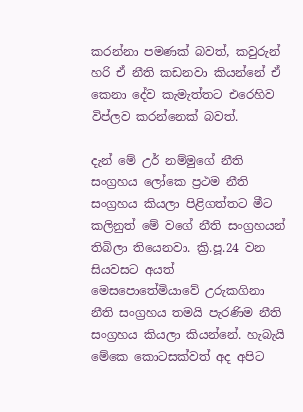කරන්නා පමණක් බවත්, කවුරුන් හරි ඒ නීති කඩනවා කියන්නේ ඒ කෙනා දේව කැමැත්තට එරෙහිව විප්ලව කරන්නෙක් බවත්.

දැන් මේ උර් නම්මුගේ නීති සංග්‍රහය ලෝකෙ ප්‍රථම නීති සංග්‍රහය කියලා පිළිගත්තට මීට කලිනුත් මේ වගේ නීති සංග්‍රහයන් තිබිලා තියෙනවා. ක්‍රි.පූ.24 වන සියවසට අයත් මෙසපොතේමියාවේ උරුකගිනා නීති සංග්‍රහය තමයි පැරණිම නීති සංග්‍රහය කියලා කියන්නේ. හැබැයි මේකෙ කොටසක්වත් අද අපිට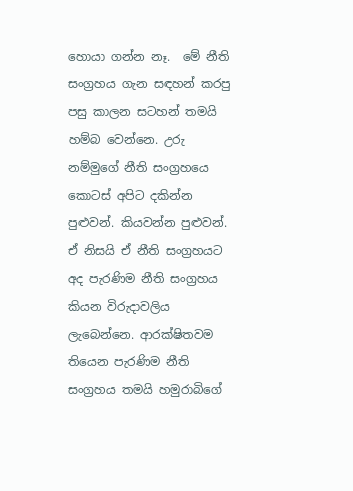හොයා ගන්න නෑ.  මේ නීති සංග්‍රහය ගැන සඳහන් කරපු පසු කාලන සටහන් තමයි හම්බ වෙන්නෙ. උරු නම්මුගේ නීති සංග්‍රහයෙ  කොටස් අපිට දකින්න පුළුවන්. කියවන්න පුළුවන්. ඒ නිසයි ඒ නීති සංග්‍රහයට අද පැරණිම නීති සංග්‍රහය කියන විරුදාවලිය ලැබෙන්නෙ. ආරක්ෂිතවම තියෙන පැරණිම නීති සංග්‍රහය තමයි හමුරාබිගේ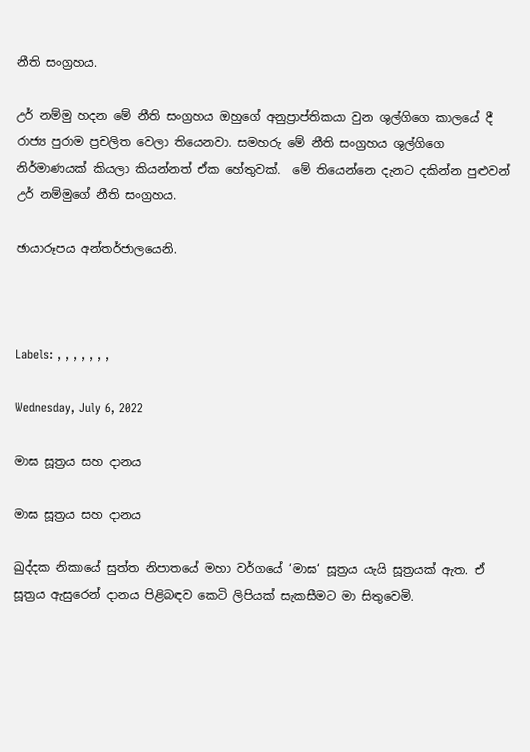නීති සංග්‍රහය.

උර් නම්මු හදන මේ නීති සංග්‍රහය ඔහුගේ අනුප්‍රාප්තිකයා වුන ශුල්ගිගෙ කාලයේ දී රාජ්‍ය පුරාම ප්‍රචලිත වෙලා තියෙනවා. සමහරු මේ නීති සංග්‍රහය ශුල්ගිගෙ නිර්මාණයක් කියලා කියන්නත් ඒක හේතුවක්.  මේ තියෙන්නෙ දැනට දකින්න පුළුවන් උර් නම්මුගේ නීති සංග්‍රහය.

ඡායාරූපය අන්තර්ජාලයෙනි.



Labels: , , , , , , ,

Wednesday, July 6, 2022

මාඝ සූත්‍රය සහ දානය

මාඝ සූත්‍රය සහ දානය

ඛුද්දක නිකායේ සුත්ත නිපාතයේ මහා වර්ගයේ ‘මාඝ‘ සූත්‍රය යැයි සූත්‍රයක් ඇත. ඒ සූත්‍රය ඇසුරෙන් දානය පිළිබඳව කෙටි ලිපියක් සැකසීමට මා සිතුවෙමි.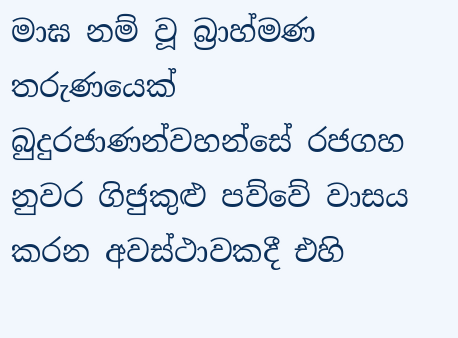මාඝ නම් වූ බ්‍රාහ්මණ තරුණයෙක් බුදුරජාණන්වහන්සේ රජගහ නුවර ගිජුකුළු පව්වේ වාසය කරන අවස්ථාවකදී එහි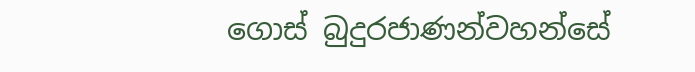ගොස් බුදුරජාණන්වහන්සේ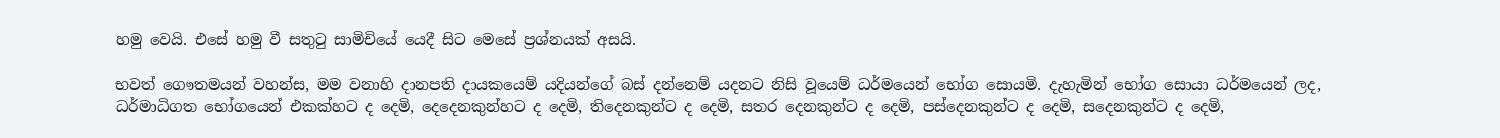හමු වෙයි. එසේ හමු වී සතුටු සාමිචියේ යෙදී සිට මෙසේ ප්‍රශ්නයක් අසයි.

භවත් ගෞතමයන් වහන්ස, මම වනාහි දානපති දායකයෙම් යදියන්ගේ බස් දන්නෙම් යදනට නිසි වූයෙම් ධර්මයෙන් භෝග සොයමි. දැහැමින් භෝග සොයා ධර්මයෙන් ලද, ධර්මාධිගත භෝගයෙන් එකක්හට ද දෙමි, දෙදෙනකුන්හට ද දෙමි, තිදෙනකුන්ට ද දෙමි, සතර දෙනකුන්ට ද දෙමි, පස්දෙනකුන්ට ද දෙමි, සදෙනකුන්ට ද දෙමි,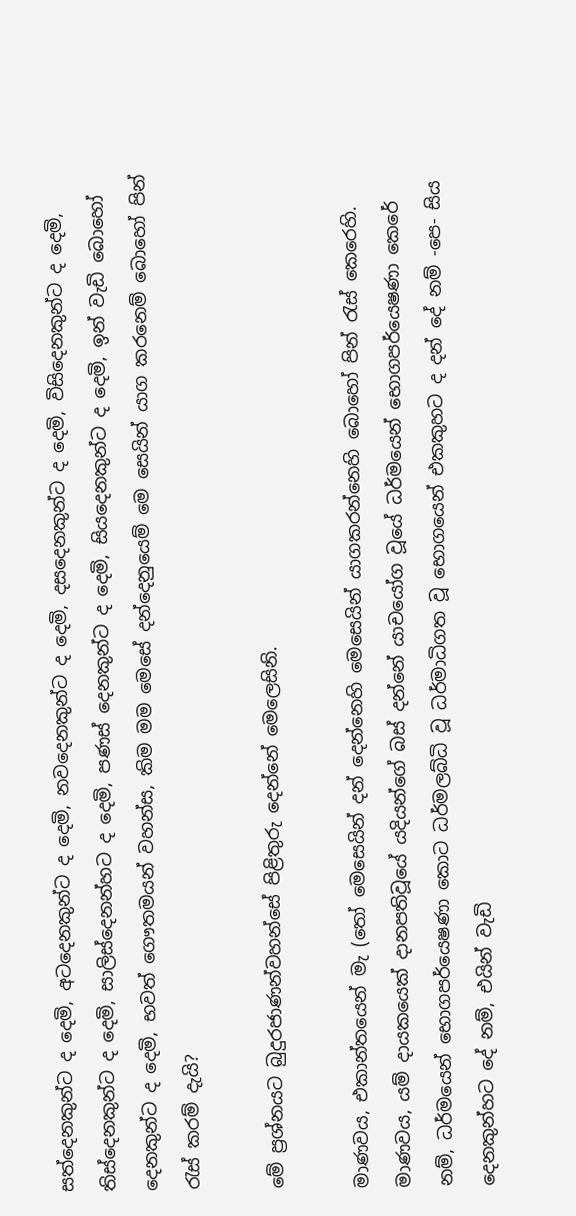සත්දෙනකුන්ට ද දෙමි, අටදෙනකුන්ට ද දෙමි, නවදෙනකුන්ට ද දෙමි, දසදෙනකුන්ට ද දෙමි, විසිදෙනකුන්ට ද දෙමි, තිස්දෙනකුන්ට ද දෙමි, සාලිස්දෙනන්හට ද දෙමි, පණස් දෙනකුන්ට ද දෙමි, සියදෙනකුන්ට ද දෙමි, ඉන් වැඩි බොහෝ දෙනකුන්ට ද දෙමි, භවත් ගෞතමයන් වහන්ස, කිම මම මෙසේ දන්දෙනුයෙම් මෙ සෙයින් යාග කරනෙම් බොහෝ පින් රැස් කරම් දැයි?

මේ ප්‍රශ්නයට බුදුරජාණන්වහන්සේ පිළිතුරු දෙන්නේ මෙලෙසිනි.

මාණවය, එකාන්තයෙන් මැ (තෝ මෙසෙයින් දන් දෙන්නෙහි මෙසෙයින් යාගකරන්නෙහි බොහෝ පින් රැස් කෙරෙහි. මාණවය, යම් දායකයෙක් දානපතිවූයේ යදියන්ගේ බස් දන්නේ යාචයෝග වූයේ ධර්මයෙන් භොගපර්යෙෂණා කෙරේ නම්, ධර්මයෙන් භොගපර්යෙෂණා කොට ධර්මලබ්ධි වූ ධර්මාධිගත වූ භොගයෙන් එකකුහට ද දන් දේ නම් -පෙ- සිය දෙනකුන්හට දේ නම්, එයින් වැඩි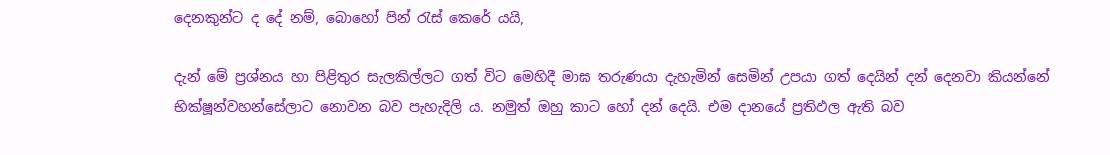දෙනකුන්ට ද දේ නම්, බොහෝ පින් රැස් කෙරේ යයි,

දැන් මේ ප්‍රශ්නය හා පිළිතුර සැලකිල්ලට ගත් විට මෙහිදී මාඝ තරුණයා දැහැමින් සෙමින් උපයා ගත් දෙයින් දන් දෙනවා කියන්නේ භික්ෂූන්වහන්සේලාට නොවන බව පැහැදිලි ය. නමුත් ඔහු කාට හෝ දන් දෙයි. එම දානයේ ප්‍රතිඵල ඇති බව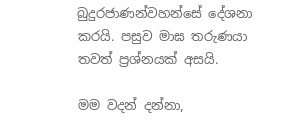බුදුරජාණන්වහන්සේ දේශනා කරයි. පසුව මාඝ තරුණයා තවත් ප්‍රශ්නයක් අසයි.

මම වදන් දන්නා,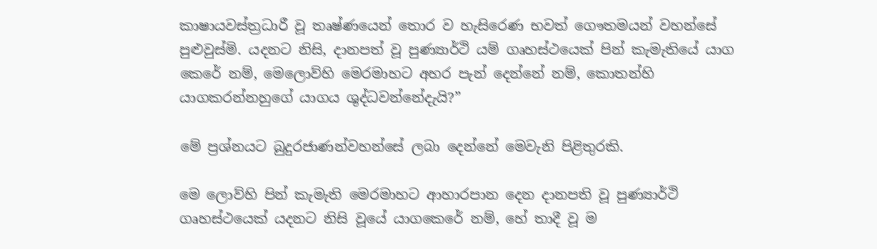කාෂායවස්ත්‍ර‍ධාරී වූ තෘෂ්ණයෙන් තොර ව හැසිරෙණ භවත් ගෞතමයන් වහන්සේ පුළුවුස්මි. යදනට නිසි, දානපත් වූ පුණ්‍යාර්ථි යම් ගෘහස්ථයෙක් පින් කැමැතියේ යාග කෙරේ නම්, මෙලොව්හි මෙරමාහට අහර පැන් දෙන්නේ නම්, කොතන්හි යාගකරන්නහුගේ යාගය ශුද්ධවන්නේදැයි?”

මේ ප්‍රශ්නයට බුදුරජාණන්වහන්සේ ලබා දෙන්නේ මෙවැනි පිළිතුරකි.

මෙ ලොව්හි පින් කැමැති මෙරමාහට ආහාරපාන දෙන දානපති වූ පුණ්‍යාර්ථි ගෘහස්ථයෙක් යදනට නිසි වූයේ යාගකෙරේ නම්, හේ තාදී වූ ම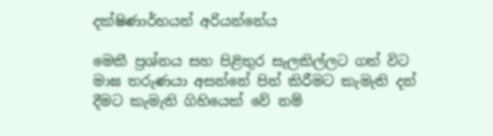දක්ෂිණාර්හයන් අරියන්නේය

මෙකී ප්‍රශ්නය සහ පිළිතුර සැලකිල්ලට ගත් විට මාඝ තරුණයා අසන්නේ පින් කිරීමට කැමැති දන් දීමට කැමැති ගිහියෙක් වේ නම්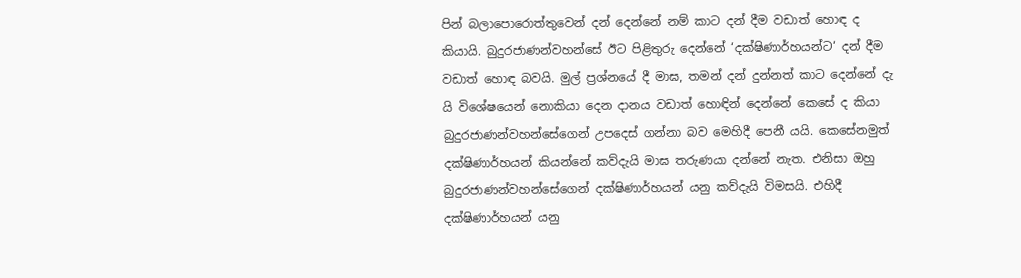පින් බලාපොරොත්තුවෙන් දන් දෙන්නේ නම් කාට දන් දීම වඩාත් හොඳ ද කියායි. බුදුරජාණන්වහන්සේ ඊට පිළිතුරු දෙන්නේ ‘දක්ෂිණාර්හයන්ට‘ දන් දීම වඩාත් හොඳ බවයි. මුල් ප්‍රශ්නයේ දී මාඝ, තමන් දන් දුන්නත් කාට දෙන්නේ දැ යි විශේෂයෙන් නොකියා දෙන දානය වඩාත් හොඳින් දෙන්නේ කෙසේ ද කියා බුදුරජාණන්වහන්සේගෙන් උපදෙස් ගන්නා බව මෙහිදී පෙනී යයි. කෙසේනමුත් දක්ෂිණාර්හයන් කියන්නේ කව්දැයි මාඝ තරුණයා දන්නේ නැත. එනිසා ඔහු බුදුරජාණන්වහන්සේගෙන් දක්ෂිණාර්හයන් යනු කව්දැයි විමසයි. එහිදී දක්ෂිණාර්හයන් යනු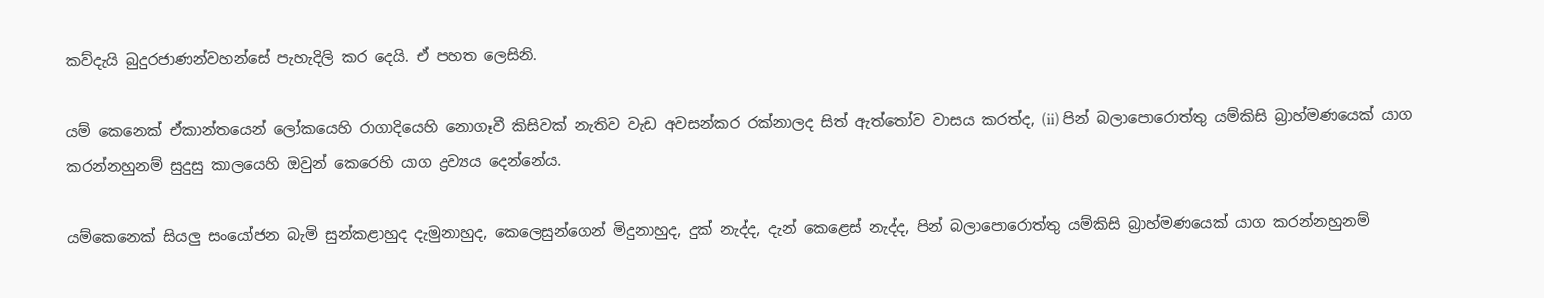කව්දැයි බුදුරජාණන්වහන්සේ පැහැදිලි කර දෙයි. ඒ පහත ලෙසිනි.

යම් කෙනෙක් ඒකාන්තයෙන් ලෝකයෙහි රාගාදියෙහි නොගෑවී කිසිවක් නැතිව වැඩ අවසන්කර රක්නාලද සිත් ඇත්තෝව වාසය කරත්ද, (ii) පින් බලාපොරොත්තු යම්කිසි බ්‍රාහ්මණයෙක් යාග කරන්නහුනම් සුදුසු කාලයෙහි ඔවුන් කෙරෙහි යාග ද්‍රව්‍යය දෙන්නේය.

යම්කෙනෙක් සියලු සංයෝජන බැමි සුන්කළාහුද දැමුනාහුද, කෙලෙසුන්ගෙන් මිදුනාහුද, දුක් නැද්ද, දැන් කෙළෙස් නැද්ද, පින් බලාපොරොත්තු යම්කිසි බ්‍රාහ්මණයෙක් යාග කරන්නහුනම්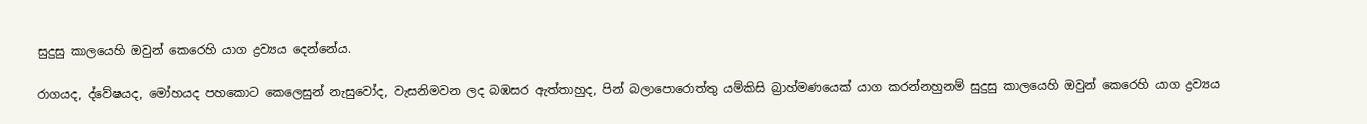සුදුසු කාලයෙහි ඔවුන් කෙරෙහි යාග ද්‍රව්‍යය දෙන්නේය.

රාගයද, ද්වේෂයද, මෝහයද පහකොට කෙලෙසුන් නැසුවෝද, වැසනිමවන ලද බඹසර ඇත්තාහුද, පින් බලාපොරොත්තු යම්කිසි බ්‍රාහ්මණයෙක් යාග කරන්නහුනම් සුදුසු කාලයෙහි ඔවුන් කෙරෙහි යාග ද්‍රව්‍යය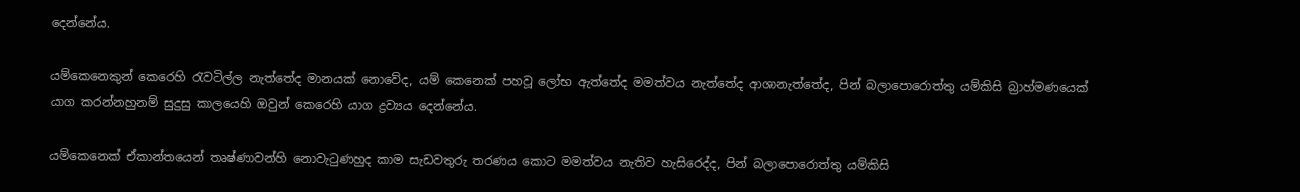දෙන්නේය.

යම්කෙනෙකුන් කෙරෙහි රැවටිල්ල නැත්තේද මානයක් නොවේද, යම් කෙනෙක් පහවූ ලෝභ ඇත්තේද මමත්වය නැත්තේද ආශානැත්තේද, පින් බලාපොරොත්තු යම්කිසි බ්‍රාහ්මණයෙක් යාග කරන්නහුනම් සුදුසු කාලයෙහි ඔවුන් කෙරෙහි යාග ද්‍රව්‍යය දෙන්නේය.

යම්කෙනෙක් ඒකාන්තයෙන් තෘෂ්ණාවන්හි නොවැටුණහුද කාම සැඩවතුරු තරණය කොට මමත්වය නැතිව හැසිරෙද්ද, පින් බලාපොරොත්තු යම්කිසි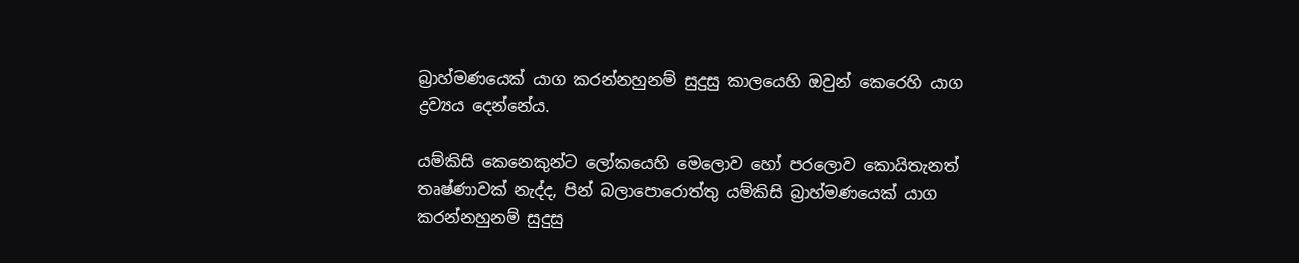බ්‍රාහ්මණයෙක් යාග කරන්නහුනම් සුදුසු කාලයෙහි ඔවුන් කෙරෙහි යාග ද්‍රව්‍යය දෙන්නේය.

යම්කිසි කෙනෙකුන්ට ලෝකයෙහි මෙලොව හෝ පරලොව කොයිතැනත් තෘෂ්ණාවක් නැද්ද, පින් බලාපොරොත්තු යම්කිසි බ්‍රාහ්මණයෙක් යාග කරන්නහුනම් සුදුසු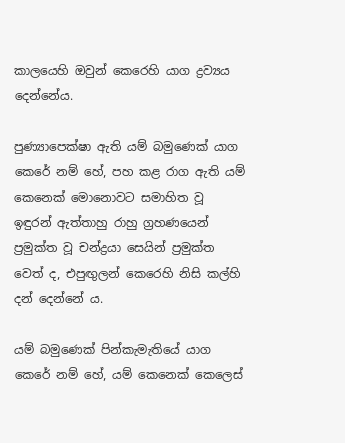කාලයෙහි ඔවුන් කෙරෙහි යාග ද්‍රව්‍යය දෙන්නේය.

පුණ්‍යාපෙක්ෂා ඇති යම් බමුණෙක් යාග කෙරේ නම් හේ, පහ කළ රාග ඇති යම් කෙනෙක් මොනොවට සමාහිත වූ ඉඳුරන් ඇත්තාහු රාහු ග්‍ර‍හණයෙන් ප්‍ර‍මුක්ත වූ චන්ද්‍ර‍යා සෙයින් ප්‍ර‍මුක්ත වෙත් ද, එපුඟුලන් කෙරෙහි නිසි කල්හි දන් දෙන්නේ ය.

යම් බමුණෙක් පින්කැමැතියේ යාග කෙරේ නම් හේ, යම් කෙනෙක් කෙලෙස්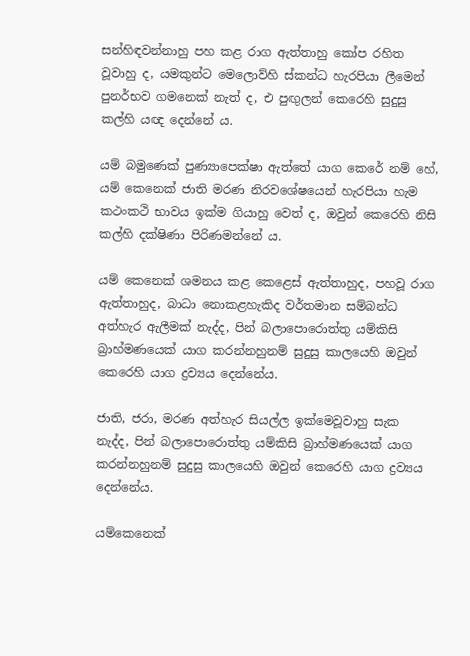සන්හිඳවන්නාහු පහ කළ රාග ඇත්තාහු කෝප රහිත වූවාහු ද, යමකුන්ට මෙලොව්හි ස්කන්ධ හැරපියා ලීමෙන් පුනර්භව ගමනෙක් නැත් ද, එ පුඟුලන් කෙරෙහි සුදුසු කල්හි යඥ දෙන්නේ ය.

යම් බමුණෙක් පුණ්‍යාපෙක්ෂා ඇත්තේ යාග කෙරේ නම් හේ, යම් කෙනෙක් ජාති මරණ නිරවශේෂයෙන් හැරපියා හැම කථංකථි භාවය ඉක්ම ගියාහු වෙත් ද, ඔවුන් කෙරෙහි නිසි කල්හි දක්ෂිණා පිරිණමන්නේ ය.

යම් කෙනෙක් ශමනය කළ කෙළෙස් ඇත්තාහුද, පහවූ රාග ඇත්තාහුද, බාධා නොකළහැකිද වර්තමාන සම්බන්ධ අත්හැර ඇලීමක් නැද්ද, පින් බලාපොරොත්තු යම්කිසි බ්‍රාහ්මණයෙක් යාග කරන්නහුනම් සුදුසු කාලයෙහි ඔවුන් කෙරෙහි යාග ද්‍රව්‍යය දෙන්නේය.

ජාති, ජරා, මරණ අත්හැර සියල්ල ඉක්මෙවූවාහු සැක නැද්ද, පින් බලාපොරොත්තු යම්කිසි බ්‍රාහ්මණයෙක් යාග කරන්නහුනම් සුදුසු කාලයෙහි ඔවුන් කෙරෙහි යාග ද්‍රව්‍යය දෙන්නේය.

යම්කෙනෙක්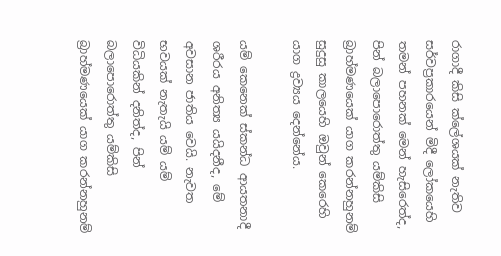රාගාදී කිසි ක්ලේශයක් නැතිව සර්වප්‍රකාරයෙන් මිදී ලෝකයෙහි තමන් පහනක් මෙන් හැසිරෙත්ද, පින් බලාපොරොත්තු යම්කිසි බ්‍රාහ්මණයෙක් යාග කරන්නහුනම් සුදුසු කාලයෙහි ඔවුන් කෙරෙහි යාග ද්‍රව්‍යය දෙන්නේය.

යම් කෙනෙක් ස්කන්ධ ආයතනාදී ශරීරය අනිත්‍ය යයිදනීද, මේ අවසාන ජාතිය වෙයි. නැවත භවයක් නැතැයි යම් යම් විධියකින් දනිත්ද, පින් බලාපොරොත්තු යම්කිසි බ්‍රාහ්මණයෙක් යාග කරන්නහුනම්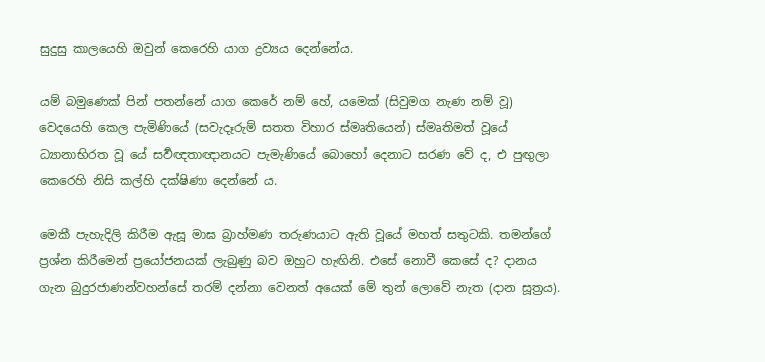සුදුසු කාලයෙහි ඔවුන් කෙරෙහි යාග ද්‍රව්‍යය දෙන්නේය.

යම් බමුණෙක් පින් පතන්නේ යාග කෙරේ නම් හේ, යමෙක් (සිවුමග නැණ නම් වූ) වෙදයෙහි කෙල පැමිණියේ (සවැදෑරුම් සතත විහාර ස්මෘතියෙන්) ස්මෘතිමත් වූයේ ධ්‍යානාභිරත වූ යේ සර්‍වඥතාඥානයට පැමැණියේ බොහෝ දෙනාට සරණ වේ ද, එ පුඟුලා කෙරෙහි නිසි කල්හි දක්ෂිණා දෙන්නේ ය.

මෙකී පැහැදිලි කිරීම ඇසූ මාඝ බ්‍රාහ්මණ තරුණයාට ඇති වූයේ මහත් සතුටකි. තමන්ගේ ප්‍රශ්න කිරීමෙන් ප්‍රයෝජනයක් ලැබුණු බව ඔහුට හැඟිනි. එසේ නොවී කෙසේ ද? දානය ගැන බුදුරජාණන්වහන්සේ තරම් දන්නා වෙනත් අයෙක් මේ තුන් ලොවේ නැත (දාන සූත්‍රය).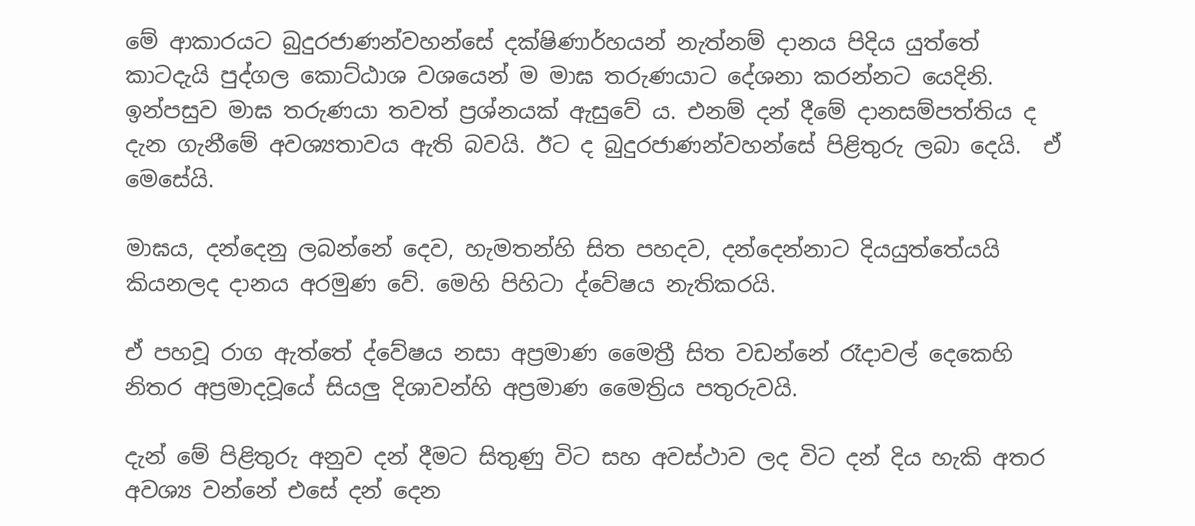මේ ආකාරයට බුදුරජාණන්වහන්සේ දක්ෂිණාර්හයන් නැත්නම් දානය පිදිය යුත්තේ කාටදැයි පුද්ගල කොට්ඨාශ වශයෙන් ම මාඝ තරුණයාට දේශනා කරන්නට යෙදිනි. ඉන්පසුව මාඝ තරුණයා තවත් ප්‍රශ්නයක් ඇසුවේ ය. එනම් දන් දීමේ දානසම්පත්තිය ද දැන ගැනීමේ අවශ්‍යතාවය ඇති බවයි. ඊට ද බුදුරජාණන්වහන්සේ පිළිතුරු ලබා දෙයි.  ඒ මෙසේයි.

මාඝය, දන්දෙනු ලබන්නේ දෙව, හැමතන්හි සිත පහදව, දන්දෙන්නාට දියයුත්තේයයි කියනලද දානය අරමුණ වේ. මෙහි පිහිටා ද්වේෂය නැතිකරයි.

ඒ පහවූ රාග ඇත්තේ ද්වේෂය නසා අප්‍රමාණ මෛත්‍රී සිත වඩන්නේ රෑදාවල් දෙකෙහි නිතර අප්‍රමාදවූයේ සියලු දිශාවන්හි අප්‍රමාණ මෛත්‍රිය පතුරුවයි.

දැන් මේ පිළිතුරු අනුව දන් දීමට සිතුණු විට සහ අවස්ථාව ලද විට දන් දිය හැකි අතර අවශ්‍ය වන්නේ එසේ දන් දෙන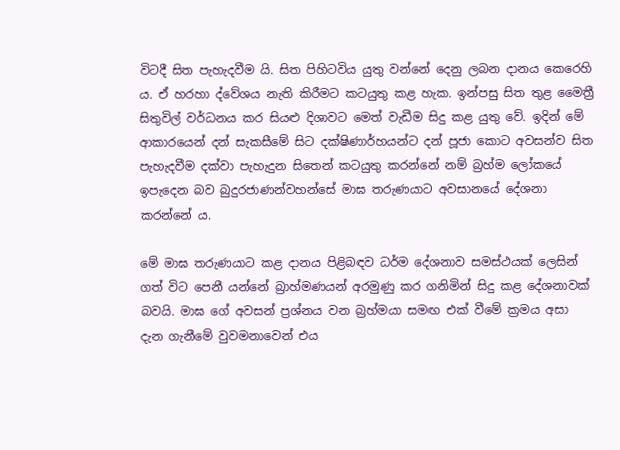විටදී සිත පැහැදවීම යි. සිත පිහිටවිය යුතු වන්නේ දෙනු ලබන දානය කෙරෙහි ය. ඒ හරහා ද්වේශය නැති කිරීමට කටයුතු කළ හැක. ඉන්පසු සිත තුළ මෛත්‍රී සිතුවිල් වර්ධනය කර සියළු දිශාවට මෙත් වැඩීම සිදු කළ යුතු වේ. ඉදින් මේ ආකාරයෙන් දන් සැකසීමේ සිට දක්ෂිණාර්හයන්ට දන් පූජා කොට අවසන්ව සිත පැහැදවීම දක්වා පැහැදුන සිතෙන් කටයුතු කරන්නේ නම් බ්‍රහ්ම ලෝකයේ ඉපැදෙන බව බුදුරජාණන්වහන්සේ මාඝ තරුණයාට අවසානයේ දේශනා කරන්නේ ය.

මේ මාඝ තරුණයාට කළ දානය පිළිබඳව ධර්ම දේශනාව සමස්ථයක් ලෙසින් ගත් විට පෙනී යන්නේ බ්‍රාහ්මණයන් අරමුණු කර ගනිමින් සිදු කළ දේශනාවක් බවයි. මාඝ ගේ අවසන් ප්‍රශ්නය වන බ්‍රහ්මයා සමඟ එක් වීමේ ක්‍රමය අසා දැන ගැනීමේ වුවමනාවෙන් එය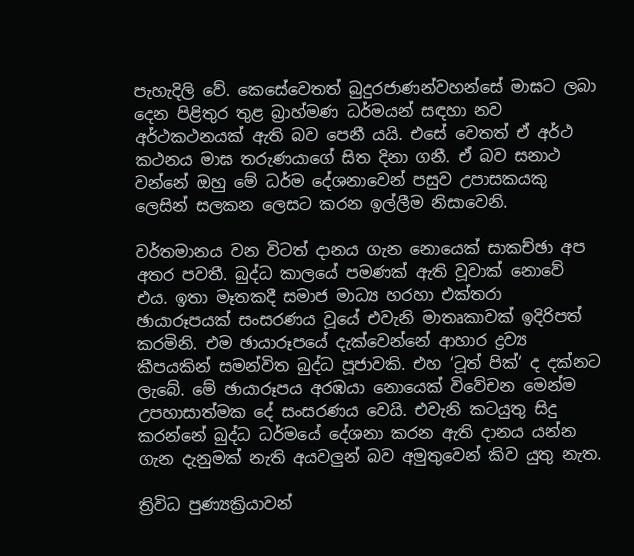පැහැදිලි වේ. කෙසේවෙතත් බුදුරජාණන්වහන්සේ මාඝට ලබා දෙන පිළිතුර තුළ බ්‍රාහ්මණ ධර්මයන් සඳහා නව අර්ථකථනයක් ඇති බව පෙනී යයි. එසේ වෙතත් ඒ අර්ථ කථනය මාඝ තරුණයාගේ සිත දිනා ගනී. ඒ බව සනාථ වන්නේ ඔහු මේ ධර්ම දේශනාවෙන් පසුව උපාසකයකු ලෙසින් සලකන ලෙසට කරන ඉල්ලීම නිසාවෙනි.

වර්තමානය වන විටත් දානය ගැන නොයෙක් සාකච්ඡා අප අතර පවතී. බුද්ධ කාලයේ පමණක් ඇති වූවාක් නොවේ එය. ඉතා මෑතකදී සමාජ මාධ්‍ය හරහා එක්තරා ඡායාරූපයක් සංසරණය වූයේ එවැනි මාතෘකාවක් ඉදිරිපත් කරමිනි. එම ඡායාරූපයේ දැක්වෙන්නේ ආහාර ද්‍රව්‍ය කීපයකින් සමන්විත බුද්ධ පූජාවකි. එහ ‘ටූත් පික්‘ ද දක්නට ලැබේ. මේ ඡායාරූපය අරඹයා නොයෙක් විවේචන මෙන්ම උපහාසාත්මක දේ සංසරණය වෙයි. එවැනි කටයුතු සිදු කරන්නේ බුද්ධ ධර්මයේ දේශනා කරන ඇති දානය යන්න ගැන දැනුමක් නැති අයවලුන් බව අමුතුවෙන් කිව යුතු නැත.

ත්‍රිවිධ පුණ්‍යක්‍රියාවන්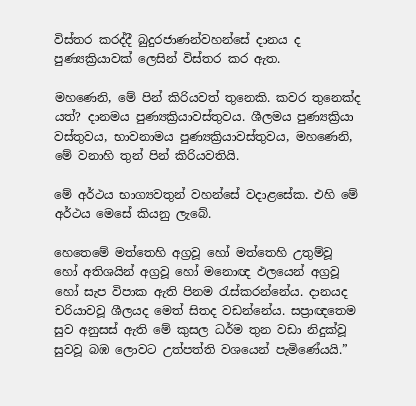විස්තර කරද්දී බුදුරජාණන්වහන්සේ දානය ද පුණ්‍යක්‍රියාවක් ලෙසින් විස්තර කර ඇත.

මහණෙනි, මේ පින් කිරියවත් තුනෙකි. කවර තුනෙක්ද යත්? දානමය පුණ්‍යක්‍රියාවස්තුවය. ශීලමය පුණ්‍යක්‍රියා වස්තුවය, භාවනාමය පුණ්‍යක්‍රියාවස්තුවය, මහණෙනි, මේ වනාහි තුන් පින් කිරියවතියි.

මේ අර්ථය භාග්‍යවතුන් වහන්සේ වදාළසේක. එහි මේ අර්ථය මෙසේ කියනු ලැබේ.

හෙතෙමේ මත්තෙහි අග්‍රවූ හෝ මත්තෙහි උතුම්වූ හෝ අතිශයින් අග්‍රවූ හෝ මනොඥ ඵලයෙන් අග්‍රවූ හෝ සැප විපාක ඇති පිනම රැස්කරන්නේය. දානයද චරියාවවූ ශීලයද මෙත් සිතද වඩන්නේය. සප්‍රාඥතෙම සුව අනුසස් ඇති මේ කුසල ධර්ම තුන වඩා නිදුක්වූ සුවවූ බඹ ලොවට උත්පත්ති වශයෙන් පැමිණේයයි.”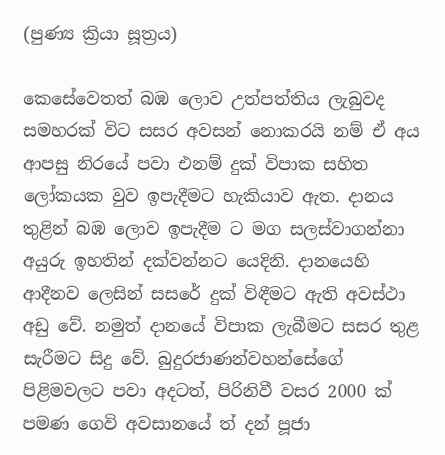(පුණ්‍ය ක්‍රියා සූත්‍රය)

කෙසේවෙතත් බඹ ලොව උත්පත්තිය ලැබුවද සමහරක් විට සසර අවසන් නොකරයි නම් ඒ අය ආපසු නිරයේ පවා එනම් දුක් විපාක සහිත ලෝකයක වුව ඉපැදීමට හැකියාව ඇත. දානය තුළින් බඹ ලොව ඉපැදීම ට මග සලස්වාගන්නා අයුරු ඉහතින් දක්වන්නට යෙදිනි. දානයෙහි ආදීනව ලෙසින් සසරේ දුක් විඳීමට ඇති අවස්ථා අඩු වේ. නමුත් දානයේ විපාක ලැබීමට සසර තුළ සැරීමට සිදු වේ. බුදුරජාණන්වහන්සේගේ පිළිමවලට පවා අදටත්, පිරිනිවී වසර 2000 ක් පමණ ගෙවි අවසානයේ ත් දන් පූජා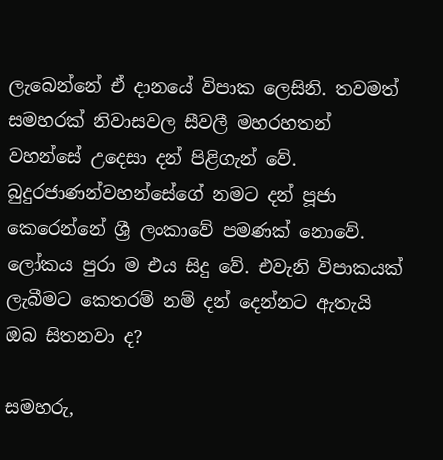ලැබෙන්නේ ඒ දානයේ විපාක ලෙසිනි. තවමත් සමහරක් නිවාසවල සීවලී මහරහතන් වහන්සේ උදෙසා දන් පිළිගැන් වේ. බුදුරජාණන්වහන්සේගේ නමට දන් පූජා කෙරෙන්නේ ශ්‍රී ලංකාවේ පමණක් නොවේ. ලෝකය පුරා ම එය සිදු වේ. එවැනි විපාකයක් ලැබීමට කෙතරම් නම් දන් දෙන්නට ඇතැයි ඔබ සිතනවා ද?

සමහරු,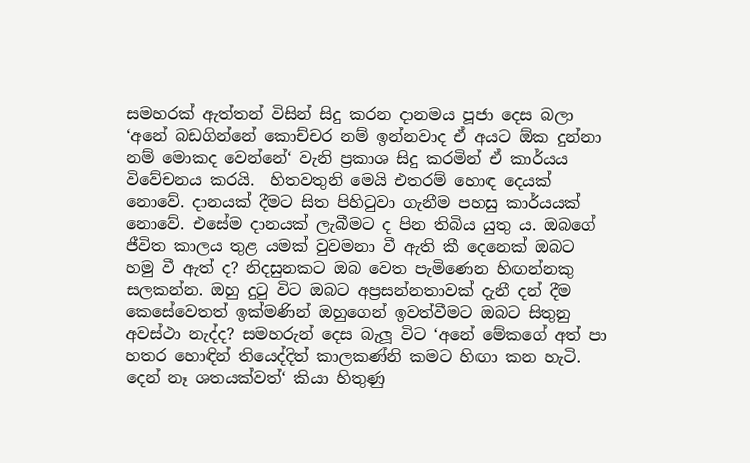සමහරක් ඇත්තන් විසින් සිදු කරන දානමය පූජා දෙස බලා ‘අනේ බඩගින්නේ කොච්චර නම් ඉන්නවාද ඒ අයට ඕක දුන්නා නම් මොකද වෙන්නේ‘ වැනි ප්‍රකාශ සිදු කරමින් ඒ කාර්යය විවේචනය කරයි.  හිතවතුනි මෙයි එතරම් හොඳ දෙයක් නොවේ. දානයක් දීමට සිත පිහිටුවා ගැනීම පහසු කාර්යයක් නොවේ. එසේම දානයක් ලැබීමට ද පින තිබිය යුතු ය. ඔබගේ ජීවිත කාලය තුළ යමක් වුවමනා වී ඇති කී දෙනෙක් ඔබට හමු වී ඇත් ද? නිදසුනකට ඔබ වෙත පැමිණෙන හිඟන්නකු සලකන්න. ඔහු දුටු විට ඔබට අප්‍රසන්නතාවක් දැනී දන් දීම කෙසේවෙතත් ඉක්මණින් ඔහුගෙන් ඉවත්වීමට ඔබට සිතුනු අවස්ථා නැද්ද? සමහරුන් දෙස බැලූ විට ‘අනේ මේකගේ අත් පා හතර හොඳින් තියෙද්දිත් කාලකණ්නි කමට හිඟා කන හැටි. දෙන් නෑ ශතයක්වත්‘ කියා හිතුණු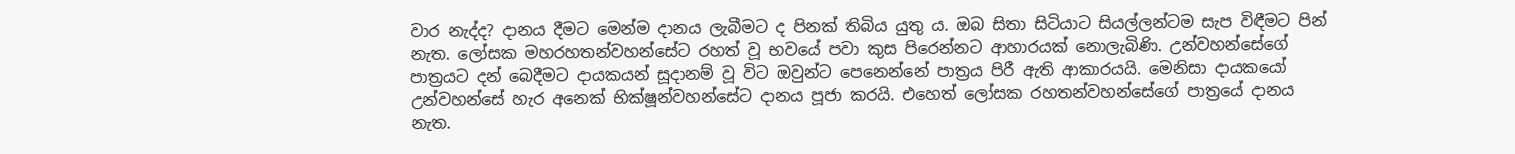වාර නැද්ද? දානය දීමට මෙන්ම දානය ලැබීමට ද පිනක් තිබිය යුතු ය. ඔබ සිතා සිටියාට සියල්ලන්ටම සැප විඳීමට පින් නැත. ලෝසක මහරහතන්වහන්සේට රහත් වූ භවයේ පවා කුස පිරෙන්නට ආහාරයක් නොලැබිණි. උන්වහන්සේගේ පාත්‍රයට දන් බෙදීමට දායකයන් සූදානම් වූ විට ඔවුන්ට පෙනෙන්නේ පාත්‍රය පිරී ඇති ආකාරයයි. මෙනිසා දායකයෝ උන්වහන්සේ හැර අනෙක් භික්ෂූන්වහන්සේට දානය පූජා කරයි. එහෙත් ලෝසක රහතන්වහන්සේගේ පාත්‍රයේ දානය නැත.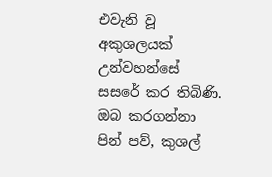එවැනි වූ අකුශලයක් උන්වහන්සේ සසරේ කර තිබිණි. ඔබ කරගන්නා පින් පව්, කුශල්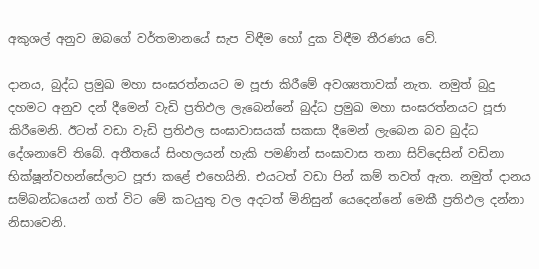අකුශල් අනුව ඔබගේ වර්තමානයේ සැප විඳීම හෝ දුක විඳීම තීරණය වේ.

දානය, බුද්ධ ප්‍රමුඛ මහා සංඝරත්නයට ම පූජා කිරීමේ අවශ්‍යතාවක් නැත. නමුත් බුදු දහමට අනුව දන් දීමෙන් වැඩි ප්‍රතිඵල ලැබෙන්නේ බුද්ධ ප්‍රමුඛ මහා සංඝරත්නයට පූජා කිරීමෙනි. ඊටත් වඩා වැඩි ප්‍රතිඵල සංඝාවාසයක් සකසා දීමෙන් ලැබෙන බව බුද්ධ දේශනාවේ තිබේ. අතීතයේ සිංහලයන් හැකි පමණින් සංඝාවාස තනා සිව්දෙසින් වඩිනා භික්ෂූන්වහන්සේලාට පූජා කළේ එහෙයිනි. එයටත් වඩා පින් කම් තවත් ඇත. නමුත් දානය සම්බන්ධයෙන් ගත් විට මේ කටයුතු වල අදටත් මිනිසුන් යෙදෙන්නේ මෙකී ප්‍රතිඵල දන්නා නිසාවෙනි.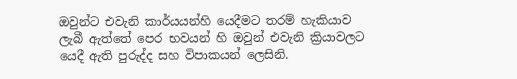ඔවුන්ට එවැනි කාර්යයන්හි යෙදීමට තරම් හැකියාව ලැබී ඇත්තේ පෙර භවයන් හි ඔවුන් එවැනි ක්‍රියාවලට යෙදී ඇති පුරුද්ද සහ විපාකයන් ලෙසිනි.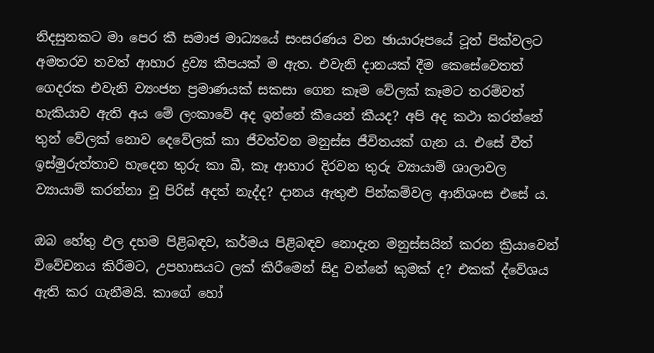නිදසුනකට මා පෙර කී සමාජ මාධ්‍යයේ සංසරණය වන ඡායාරූපයේ ටූත් පික්වලට අමතරව තවත් ආහාර ද්‍රව්‍ය කීපයක් ම ඇත. එවැනි දානයක් දීම කෙසේවෙතත් ගෙදරක එවැනි ව්‍යංජන ප්‍රමාණයක් සකසා ගෙන කෑම වේලක් කෑමට තරම්වත් හැකියාව ඇති අය මේ ලංකාවේ අද ඉන්නේ කීයෙන් කීයද? අපි අද කථා කරන්නේ තුන් වේලක් නොව දෙවේලක් කා ජීවත්වන මනුස්ස ජීවිතයක් ගැන ය. එසේ වීත් ඉස්මුරුත්තාව හැදෙන තුරු කා බී, කෑ ආහාර දිරවන තුරු ව්‍යායාම් ශාලාවල ව්‍යායාම් කරන්නා වූ පිරිස් අදත් නැද්ද? දානය ඇතුළු පින්කම්වල ආනිශංස එසේ ය.

ඔබ හේතු ඵල දහම පිළිබඳව, කර්මය පිළිබඳව නොදැන මනුස්සයින් කරන ක්‍රියාවෙන් විවේචනය කිරීමට, උපහාසයට ලක් කිරීමෙන් සිදු වන්නේ කුමක් ද? එකක් ද්වේශය ඇති කර ගැනීමයි. කාගේ හෝ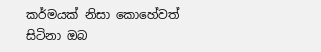කර්මයක් නිසා කොහේවත් සිටිනා ඔබ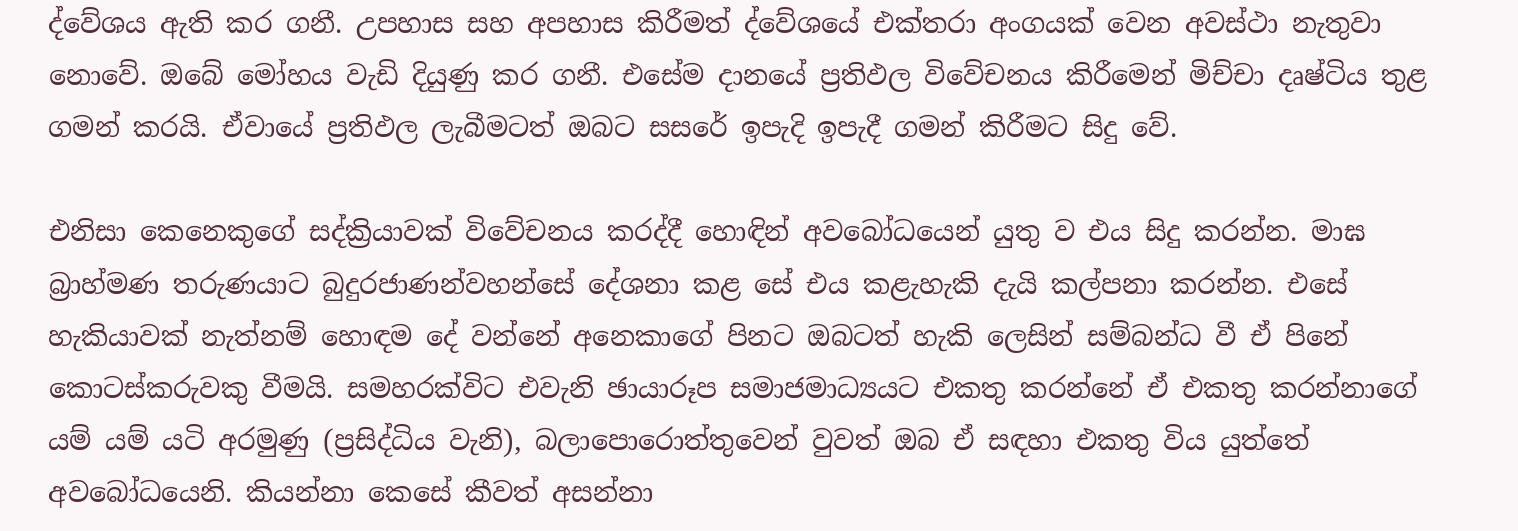ද්වේශය ඇති කර ගනී. උපහාස සහ අපහාස කිරීමත් ද්වේශයේ එක්තරා අංගයක් වෙන අවස්ථා නැතුවා නොවේ. ඔබේ මෝහය වැඩි දියුණු කර ගනී. එසේම දානයේ ප්‍රතිඵල විවේචනය කිරීමෙන් මිච්චා දෘෂ්ටිය තුළ ගමන් කරයි. ඒවායේ ප්‍රතිඵල ලැබීමටත් ඔබට සසරේ ඉපැදි ඉපැදී ගමන් කිරීමට සිදු වේ.

එනිසා කෙනෙකුගේ සද්ක්‍රියාවක් විවේචනය කරද්දී හොඳින් අවබෝධයෙන් යුතු ව එය සිදු කරන්න. මාඝ බ්‍රාහ්මණ තරුණයාට බුදුරජාණන්වහන්සේ දේශනා කළ සේ එය කළැහැකි දැයි කල්පනා කරන්න. එසේ හැකියාවක් නැත්නම් හොඳම දේ වන්නේ අනෙකාගේ පිනට ඔබටත් හැකි ලෙසින් සම්බන්ධ වී ඒ පිනේ කොටස්කරුවකු වීමයි. සමහරක්විට එවැනි ඡායාරූප සමාජමාධ්‍යයට එකතු කරන්නේ ඒ එකතු කරන්නාගේ යම් යම් යටි අරමුණු (ප්‍රසිද්ධිය වැනි), බලාපොරොත්තුවෙන් වුවත් ඔබ ඒ සඳහා එකතු විය යුත්තේ අවබෝධයෙනි. කියන්නා කෙසේ කීවත් අසන්නා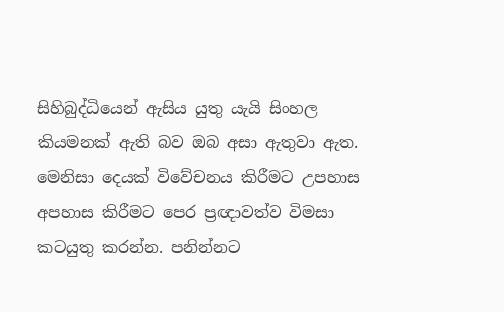සිහිබුද්ධියෙන් ඇසිය යුතු යැයි සිංහල කියමනක් ඇති බව ඔබ අසා ඇතුවා ඇත. මෙනිසා දෙයක් විවේචනය කිරීමට උපහාස අපහාස කිරීමට පෙර ප්‍රඥාවත්ව විමසා කටයුතු කරන්න. පනින්නට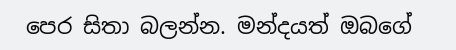පෙර සිතා බලන්න. මන්දයත් ඔබගේ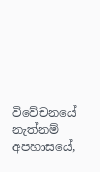විවේචනයේ නැත්නම් අපහාසයේ,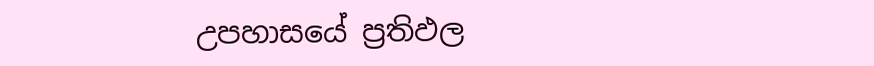උපහාසයේ ප්‍රතිඵල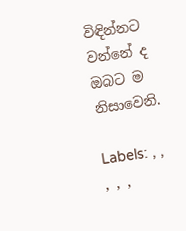විඳින්නට වන්නේ ද ඔබට ම නිසාවෙනි.

Labels: , , , , ,